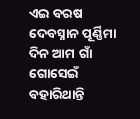ଏଇ ବରଷ ଦେବସ୍ନାନ ପୂର୍ଣ୍ଣିମା ଦିନ ଆମ ଗାଁ ଗୋସେଇଁ ବହାରିଥାନ୍ତି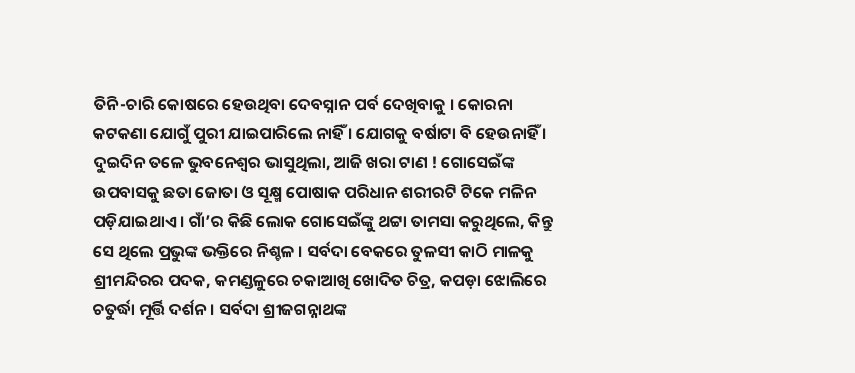ତିନି-ଚାରି କୋଷରେ ହେଉଥିବା ଦେବସ୍ନାନ ପର୍ବ ଦେଖିବାକୁ । କୋରନା କଟକଣା ଯୋଗୁଁ ପୁରୀ ଯାଇପାରିଲେ ନାହିଁ । ଯୋଗକୁ ବର୍ଷାଟା ବି ହେଉନାହିଁ । ଦୁଇଦିନ ତଳେ ଭୁବନେଶ୍ୱର ଭାସୁଥିଲା, ଆଜି ଖରା ଟାଣ ! ଗୋସେଇଁଙ୍କ ଉପବାସକୁ ଛତା ଜୋତା ଓ ସୂକ୍ଷ୍ମ ପୋଷାକ ପରିଧାନ ଶରୀରଟି ଟିକେ ମଳିନ ପଡ଼ିଯାଇଥାଏ । ଗାଁ’ର କିଛି ଲୋକ ଗୋସେଇଁଙ୍କୁ ଥଟ୍ଟା ତାମସା କରୁଥିଲେ, କିନ୍ତୁ ସେ ଥିଲେ ପ୍ରଭୁଙ୍କ ଭକ୍ତିରେ ନିଶ୍ଚଳ । ସର୍ବଦା ବେକରେ ତୁଳସୀ କାଠି ମାଳକୁ ଶ୍ରୀମନ୍ଦିରର ପଦକ, କମଣ୍ଡଳୁରେ ଚକାଆଖି ଖୋଦିତ ଚିତ୍ର, କପଡ଼ା ଝୋଲିରେ ଚତୁର୍ଦ୍ଧା ମୂର୍ତ୍ତି ଦର୍ଶନ । ସର୍ବଦା ଶ୍ରୀଜଗନ୍ନାଥଙ୍କ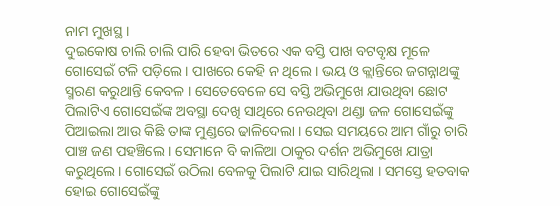ନାମ ମୁଖସ୍ଥ ।
ଦୁଇକୋଷ ଚାଲି ଚାଲି ପାରି ହେବା ଭିତରେ ଏକ ବସ୍ତି ପାଖ ବଟବୃକ୍ଷ ମୂଳେ ଗୋସେଇଁ ଟଳି ପଡ଼ିଲେ । ପାଖରେ କେହି ନ ଥିଲେ । ଭୟ ଓ କ୍ଲାନ୍ତିରେ ଜଗନ୍ନାଥଙ୍କୁ ସ୍ମରଣ କରୁଥାନ୍ତି କେବଳ । ସେତେବେଳେ ସେ ବସ୍ତି ଅଭିମୁଖେ ଯାଉଥିବା ଛୋଟ ପିଲାଟିଏ ଗୋସେଇଁଙ୍କ ଅବସ୍ଥା ଦେଖି ସାଥିରେ ନେଉଥିବା ଥଣ୍ଡା ଜଳ ଗୋସେଇଁଙ୍କୁ ପିଆଇଲା ଆଉ କିଛି ତାଙ୍କ ମୁଣ୍ଡରେ ଢାଳିଦେଲା । ସେଇ ସମୟରେ ଆମ ଗାଁରୁ ଚାରି ପାଞ୍ଚ ଜଣ ପହଞ୍ଚିଲେ । ସେମାନେ ବି କାଳିଆ ଠାକୁର ଦର୍ଶନ ଅଭିମୁଖେ ଯାତ୍ରା କରୁଥିଲେ । ଗୋସେଇଁ ଉଠିଲା ବେଳକୁ ପିଲାଟି ଯାଇ ସାରିଥିଲା । ସମସ୍ତେ ହତବାକ ହୋଇ ଗୋସେଇଁଙ୍କୁ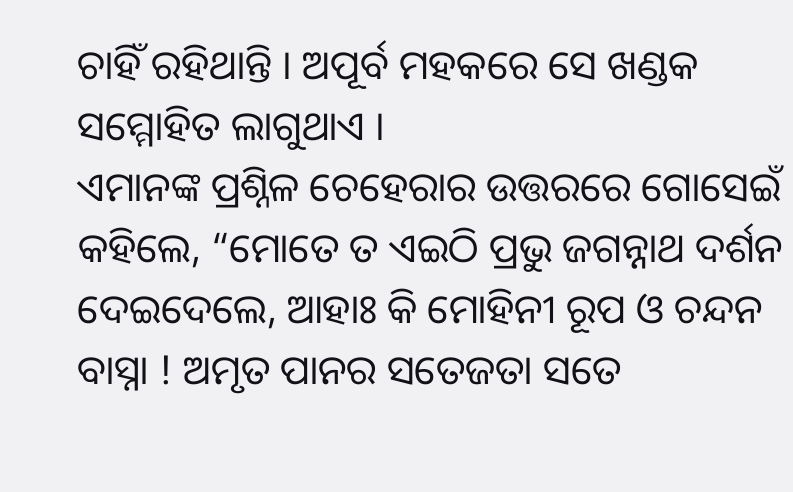ଚାହିଁ ରହିଥାନ୍ତି । ଅପୂର୍ବ ମହକରେ ସେ ଖଣ୍ଡକ ସମ୍ମୋହିତ ଲାଗୁଥାଏ ।
ଏମାନଙ୍କ ପ୍ରଶ୍ନିଳ ଚେହେରାର ଉତ୍ତରରେ ଗୋସେଇଁ କହିଲେ, “ମୋତେ ତ ଏଇଠି ପ୍ରଭୁ ଜଗନ୍ନାଥ ଦର୍ଶନ ଦେଇଦେଲେ, ଆହାଃ କି ମୋହିନୀ ରୂପ ଓ ଚନ୍ଦନ ବାସ୍ନା ! ଅମୃତ ପାନର ସତେଜତା ସତେ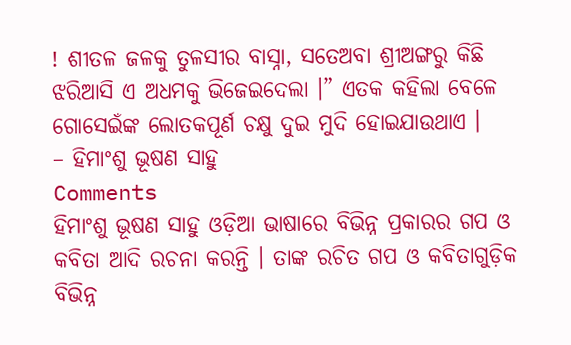! ଶୀତଳ ଜଳକୁ ତୁଳସୀର ବାସ୍ନା, ସତେଅବା ଶ୍ରୀଅଙ୍ଗରୁ କିଛି ଝରିଆସି ଏ ଅଧମକୁ ଭିଜେଇଦେଲା ।” ଏତକ କହିଲା ବେଳେ ଗୋସେଇଁଙ୍କ ଲୋତକପୂର୍ଣ ଚକ୍ଷୁ ଦୁଇ ମୁଦି ହୋଇଯାଉଥାଏ ।
– ହିମାଂଶୁ ଭୂଷଣ ସାହୁ
Comments
ହିମାଂଶୁ ଭୂଷଣ ସାହୁ ଓଡ଼ିଆ ଭାଷାରେ ବିଭିନ୍ନ ପ୍ରକାରର ଗପ ଓ କବିତା ଆଦି ରଚନା କରନ୍ତି । ତାଙ୍କ ରଚିତ ଗପ ଓ କବିତାଗୁଡ଼ିକ ବିଭିନ୍ନ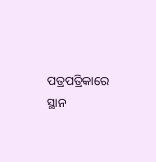ପତ୍ରପତ୍ରିକାରେ ସ୍ଥାନ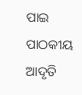ପାଇ ପାଠକୀୟ ଆଦୃତି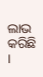ଲାଭ କରିଛି ।